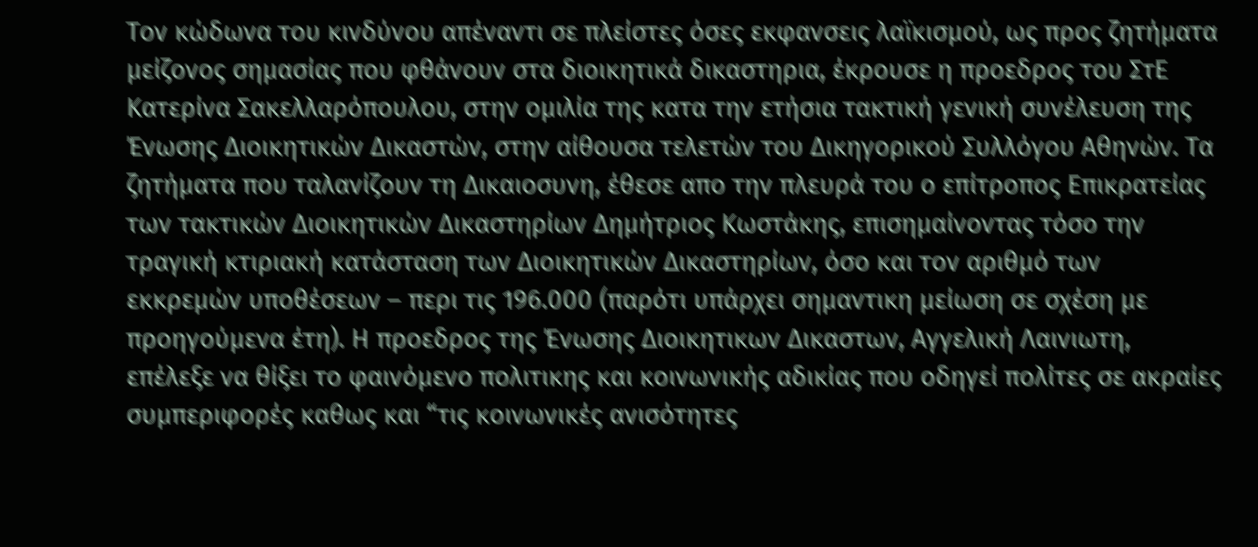Τον κώδωνα του κινδύνου απέναντι σε πλείστες όσες εκφανσεις λαϊκισμού, ως προς ζητήματα μείζονος σημασίας που φθάνουν στα διοικητικά δικαστηρια, έκρουσε η προεδρος του ΣτΕ Κατερίνα Σακελλαρόπουλου, στην ομιλία της κατα την ετήσια τακτική γενική συνέλευση της Ένωσης Διοικητικών Δικαστών, στην αίθουσα τελετών του Δικηγορικού Συλλόγου Αθηνών. Τα ζητήματα που ταλανίζουν τη Δικαιοσυνη, έθεσε απο την πλευρά του ο επίτροπος Επικρατείας των τακτικών Διοικητικών Δικαστηρίων Δημήτριος Κωστάκης, επισημαίνοντας τόσο την τραγική κτιριακή κατάσταση των Διοικητικών Δικαστηρίων, όσο και τον αριθμό των εκκρεμών υποθέσεων – περι τις 196.000 (παρότι υπάρχει σημαντικη μείωση σε σχέση με προηγούμενα έτη). Η προεδρος της Ένωσης Διοικητικων Δικαστων, Αγγελική Λαινιωτη, επέλεξε να θίξει το φαινόμενο πολιτικης και κοινωνικής αδικίας που οδηγεί πολίτες σε ακραίες συμπεριφορές καθως και “τις κοινωνικές ανισότητες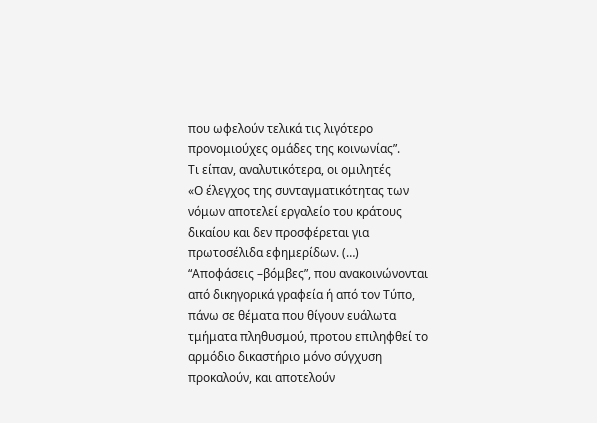που ωφελούν τελικά τις λιγότερο προνομιούχες ομάδες της κοινωνίας”.
Τι είπαν, αναλυτικότερα, οι ομιλητές
«Ο έλεγχος της συνταγματικότητας των νόμων αποτελεί εργαλείο του κράτους δικαίου και δεν προσφέρεται για πρωτοσέλιδα εφημερίδων. (…)
“Αποφάσεις –βόμβες”, που ανακοινώνονται από δικηγορικά γραφεία ή από τον Τύπο, πάνω σε θέματα που θίγουν ευάλωτα τμήματα πληθυσμού, προτου επιληφθεί το αρμόδιο δικαστήριο μόνο σύγχυση προκαλούν, και αποτελούν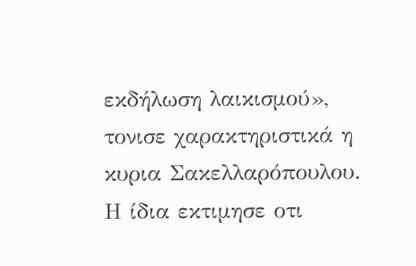εκδήλωση λαικισμού», τονισε χαρακτηριστικά η κυρια Σακελλαρόπουλου.
Η ίδια εκτιμησε οτι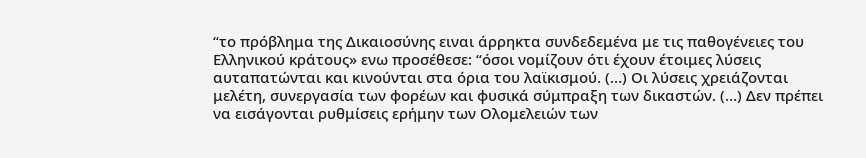“το πρόβλημα της Δικαιοσύνης ειναι άρρηκτα συνδεδεμένα με τις παθογένειες του Ελληνικού κράτους» ενω προσέθεσε: “όσοι νομίζουν ότι έχουν έτοιμες λύσεις αυταπατώνται και κινούνται στα όρια του λαϊκισμού. (…) Οι λύσεις χρειάζονται μελέτη, συνεργασία των φορέων και φυσικά σύμπραξη των δικαστών. (…) Δεν πρέπει να εισάγονται ρυθμίσεις ερήμην των Ολομελειών των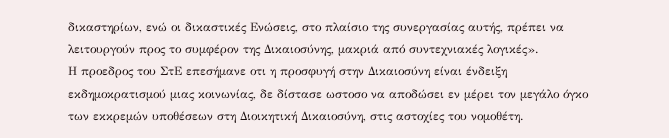δικαστηρίων, ενώ οι δικαστικές Ενώσεις, στο πλαίσιο της συνεργασίας αυτής, πρέπει να λειτουργούν προς το συμφέρον της Δικαιοσύνης, μακριά από συντεχνιακές λογικές».
Η προεδρος του ΣτΕ επεσήμανε οτι η προσφυγή στην Δικαιοσύνη είναι ένδειξη εκδημοκρατισμού μιας κοινωνίας, δε δίστασε ωστοσο να αποδώσει εν μέρει τον μεγάλο όγκο των εκκρεμών υποθέσεων στη Διοικητική Δικαιοσύνη, στις αστοχίες του νομοθέτη.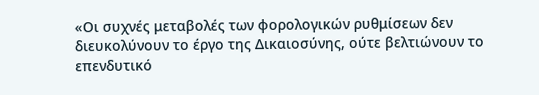«Οι συχνές μεταβολές των φορολογικών ρυθμίσεων δεν διευκολύνουν το έργο της Δικαιοσύνης, ούτε βελτιώνουν το επενδυτικό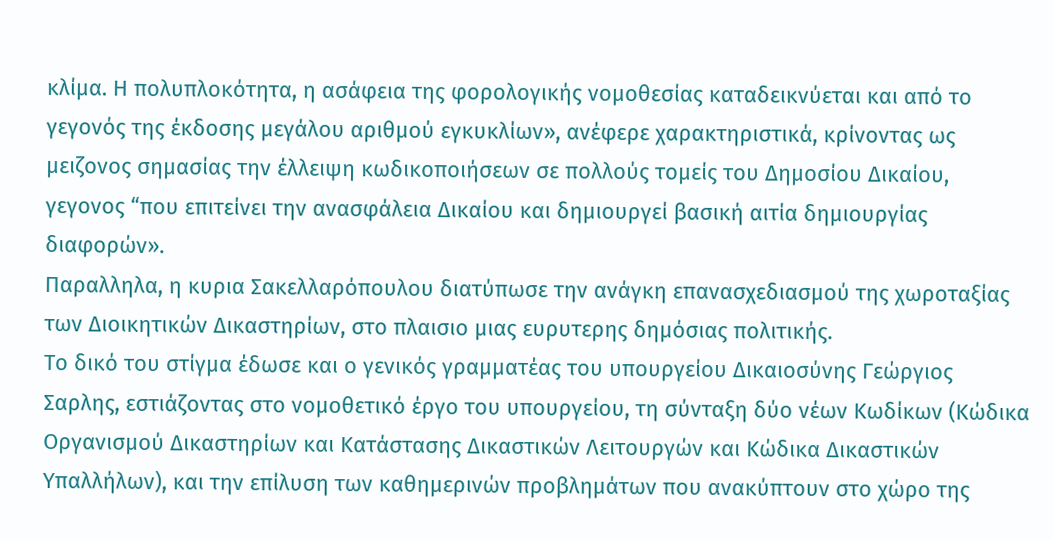κλίμα. Η πολυπλοκότητα, η ασάφεια της φορολογικής νομοθεσίας καταδεικνύεται και από το γεγονός της έκδοσης μεγάλου αριθμού εγκυκλίων», ανέφερε χαρακτηριστικά, κρίνοντας ως μειζονος σημασίας την έλλειψη κωδικοποιήσεων σε πολλούς τομείς του Δημοσίου Δικαίου, γεγονος “που επιτείνει την ανασφάλεια Δικαίου και δημιουργεί βασική αιτία δημιουργίας διαφορών».
Παραλληλα, η κυρια Σακελλαρόπουλου διατύπωσε την ανάγκη επανασχεδιασμού της χωροταξίας των Διοικητικών Δικαστηρίων, στο πλαισιο μιας ευρυτερης δημόσιας πολιτικής.
Το δικό του στίγμα έδωσε και ο γενικός γραμματέας του υπουργείου Δικαιοσύνης Γεώργιος Σαρλης, εστιάζοντας στο νομοθετικό έργο του υπουργείου, τη σύνταξη δύο νέων Κωδίκων (Κώδικα Οργανισμού Δικαστηρίων και Κατάστασης Δικαστικών Λειτουργών και Κώδικα Δικαστικών Υπαλλήλων), και την επίλυση των καθημερινών προβλημάτων που ανακύπτουν στο χώρο της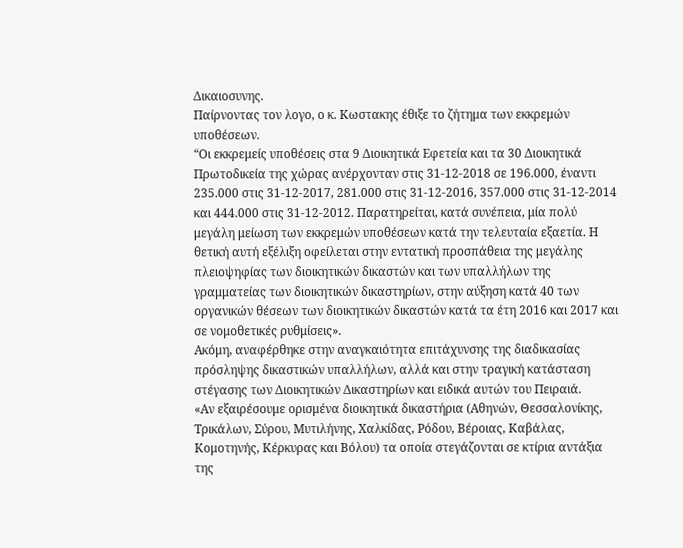Δικαιοσυνης.
Παίρνοντας τον λογο, ο κ. Κωστακης έθιξε το ζήτημα των εκκρεμών υποθέσεων.
“Οι εκκρεμείς υποθέσεις στα 9 Διοικητικά Εφετεία και τα 30 Διοικητικά Πρωτοδικεία της χώρας ανέρχονταν στις 31-12-2018 σε 196.000, έναντι 235.000 στις 31-12-2017, 281.000 στις 31-12-2016, 357.000 στις 31-12-2014 και 444.000 στις 31-12-2012. Παρατηρείται, κατά συνέπεια, μία πολύ μεγάλη μείωση των εκκρεμών υποθέσεων κατά την τελευταία εξαετία. Η θετική αυτή εξέλιξη οφείλεται στην εντατική προσπάθεια της μεγάλης πλειοψηφίας των διοικητικών δικαστών και των υπαλλήλων της γραμματείας των διοικητικών δικαστηρίων, στην αύξηση κατά 40 των οργανικών θέσεων των διοικητικών δικαστών κατά τα έτη 2016 και 2017 και σε νομοθετικές ρυθμίσεις».
Ακόμη, αναφέρθηκε στην αναγκαιότητα επιτάχυνσης της διαδικασίας πρόσληψης δικαστικών υπαλλήλων, αλλά και στην τραγική κατάσταση στέγασης των Διοικητικών Δικαστηρίων και ειδικά αυτών του Πειραιά.
«Αν εξαιρέσουμε ορισμένα διοικητικά δικαστήρια (Αθηνών, Θεσσαλονίκης, Τρικάλων, Σύρου, Μυτιλήνης, Χαλκίδας, Ρόδου, Βέροιας, Καβάλας, Κομοτηνής, Κέρκυρας και Βόλου) τα οποία στεγάζονται σε κτίρια αντάξια της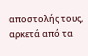αποστολής τους, αρκετά από τα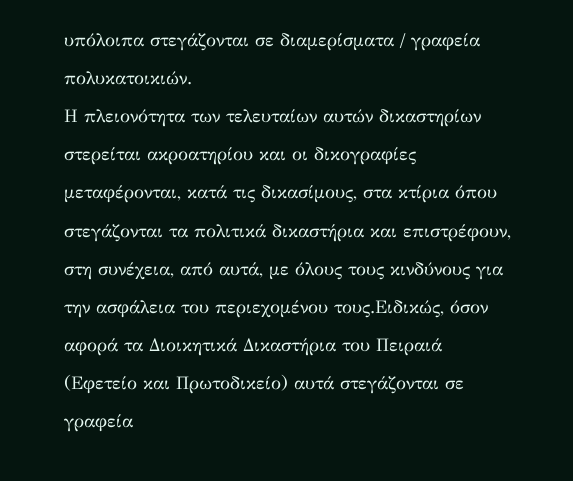υπόλοιπα στεγάζονται σε διαμερίσματα / γραφεία πολυκατοικιών.
Η πλειονότητα των τελευταίων αυτών δικαστηρίων στερείται ακροατηρίου και οι δικογραφίες μεταφέρονται, κατά τις δικασίμους, στα κτίρια όπου στεγάζονται τα πολιτικά δικαστήρια και επιστρέφουν, στη συνέχεια, από αυτά, με όλους τους κινδύνους για την ασφάλεια του περιεχομένου τους.Ειδικώς, όσον αφορά τα Διοικητικά Δικαστήρια του Πειραιά (Εφετείο και Πρωτοδικείο) αυτά στεγάζονται σε γραφεία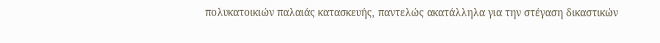πολυκατοικιών παλαιάς κατασκευής, παντελώς ακατάλληλα για την στέγαση δικαστικών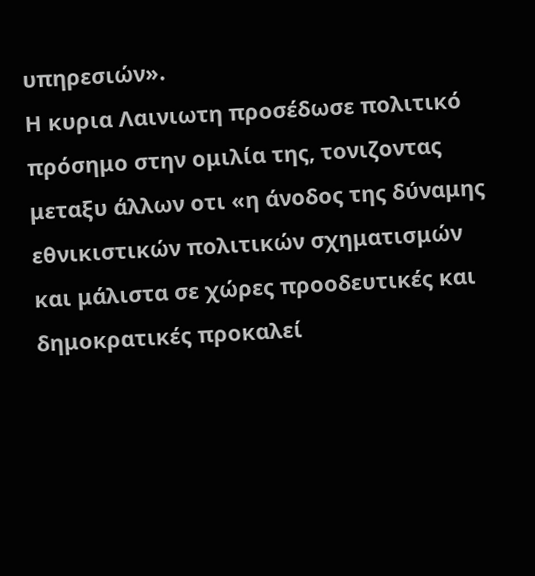υπηρεσιών».
Η κυρια Λαινιωτη προσέδωσε πολιτικό πρόσημο στην ομιλία της, τονιζοντας μεταξυ άλλων οτι «η άνοδος της δύναμης εθνικιστικών πολιτικών σχηματισμών και μάλιστα σε χώρες προοδευτικές και δημοκρατικές προκαλεί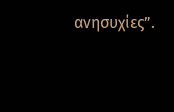ανησυχίες”.